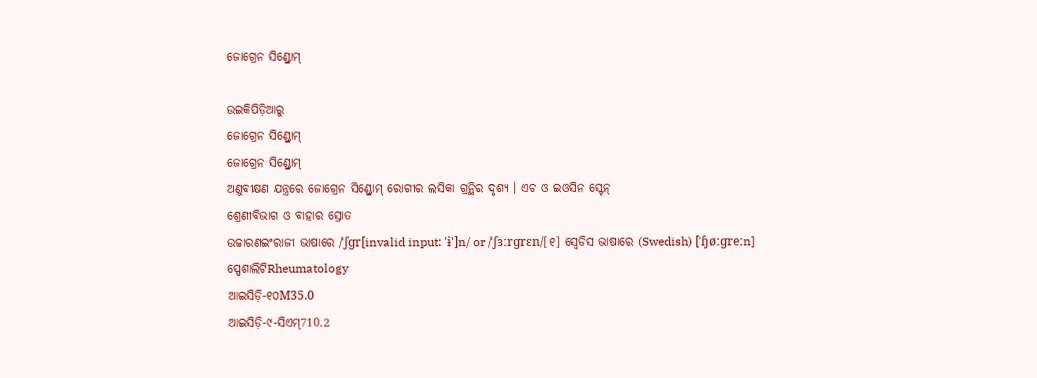ଜୋଗ୍ରେନ ସିଣ୍ଡ୍ରୋମ୍

ଉଇକିପିଡ଼ିଆ‌ରୁ
ଜୋଗ୍ରେନ ସିଣ୍ଡ୍ରୋମ୍
ଜୋଗ୍ରେନ ସିଣ୍ଡ୍ରୋମ୍
ଅଣୁବୀକ୍ଷଣ ଯନ୍ତ୍ରରେ ଜୋଗ୍ରେନ ସିଣ୍ଡ୍ରୋମ୍ ରୋଗୀର ଲସିକା ଗ୍ରନ୍ଥିର ଦୃଶ୍ୟ । ଏଚ ଓ ଇଓସିନ ସ୍ଟେନ୍
ଶ୍ରେଣୀବିଭାଗ ଓ ବାହାର ସ୍ରୋତ
ଉଚ୍ଚାରଣଇଂରାଜୀ ଭାଷାରେ /ˈʃɡr[invalid input: 'ɨ']n/ or /ˈʃɜːrɡrɛn/[୧] ସ୍ୱେଡିସ ଭାଷାରେ (Swedish) [ˈɧøːɡreːn]
ସ୍ପେଶାଲିଟିRheumatology
ଆଇସିଡ଼ି-୧୦M35.0
ଆଇସିଡ଼ି-୯-ସିଏମ୍710.2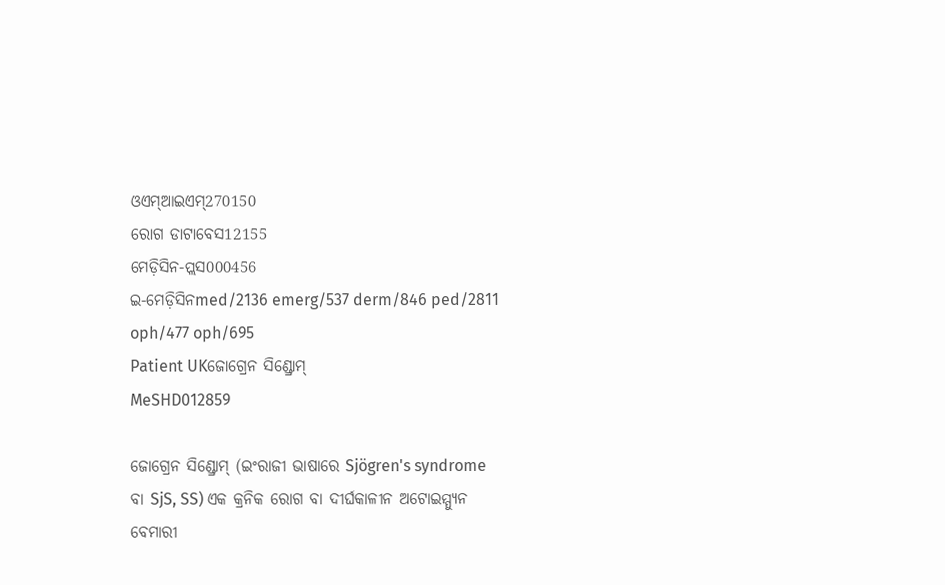ଓଏମ୍‌ଆଇଏମ୍270150
ରୋଗ ଡାଟାବେସ12155
ମେଡ଼ିସିନ-ପ୍ଲସ000456
ଇ-ମେଡ଼ିସିନmed/2136 emerg/537 derm/846 ped/2811 oph/477 oph/695
Patient UKଜୋଗ୍ରେନ ସିଣ୍ଡ୍ରୋମ୍
MeSHD012859

ଜୋଗ୍ରେନ ସିଣ୍ଡ୍ରୋମ୍ (ଇଂରାଜୀ ଭାଷାରେ Sjögren's syndrome ବା SjS, SS) ଏକ କ୍ରନିକ ରୋଗ ବା ଦୀର୍ଘକାଳୀନ ଅଟୋଇମ୍ମ୍ୟୁନ ବେମାରୀ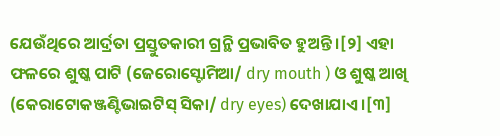ଯେଉଁଥିରେ ଆର୍ଦ୍ରତା ପ୍ରସ୍ତୁତକାରୀ ଗ୍ରନ୍ଥି ପ୍ରଭାବିତ ହୁଅନ୍ତି ।[୨] ଏହା ଫଳରେ ଶୁଷ୍କ ପାଟି (ଜେରୋସ୍ଟୋମିଆ/ dry mouth ) ଓ ଶୁଷ୍କ ଆଖି (କେରାଟୋକଞ୍ଜଣ୍ଟିଭାଇଟିସ୍ ସିକା/ dry eyes) ଦେଖାଯାଏ ।[୩]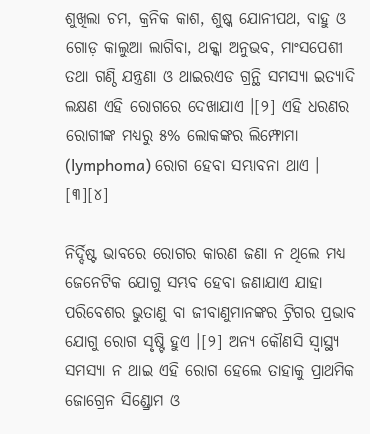ଶୁଖିଲା ଚମ, କ୍ରନିକ କାଶ, ଶୁଷ୍କ ଯୋନୀପଥ, ବାହୁ ଓ ଗୋଡ଼ କାଲୁଆ ଲାଗିବା, ଥକ୍କା ଅନୁଭବ, ମାଂସପେଶୀ ତ‌ଥା ଗଣ୍ଠି ଯନ୍ତ୍ରଣା ଓ ଥାଇର‌ଏଡ ଗ୍ରନ୍ଥି ସମସ୍ୟା ଇତ୍ୟାଦି ଲକ୍ଷଣ ଏହି ରୋଗରେ ଦେଖାଯାଏ ।[୨] ଏହି ଧରଣର ରୋଗୀଙ୍କ ମଧ୍ୟରୁ ୫% ଲୋକଙ୍କର ଲିମ୍ଫୋମା (lymphoma) ରୋଗ ହେବା ସମ୍ଭାବନା ଥାଏ । [୩][୪]

ନିର୍ଦ୍ଦିଷ୍ଟ ଭାବରେ ରୋଗର କାରଣ ଜଣା ନ ଥିଲେ ମଧ୍ୟ ଜେନେଟିକ ଯୋଗୁ ସମ୍ଭବ ହେବା ଜଣାଯାଏ ଯାହା ପରିବେଶର ଭୁତାଣୁ ବା ଜୀବାଣୁମାନଙ୍କର ଟ୍ରିଗର ପ୍ରଭାବ ଯୋଗୁ ରୋଗ ସୃଷ୍ଟି ହୁଏ ।[୨] ଅନ୍ୟ କୌଣସି ସ୍ୱାସ୍ଥ୍ୟ ସମସ୍ୟା ନ ଥାଇ ଏହି ରୋଗ ହେଲେ ତାହାକୁ ପ୍ରାଥମିକ ଜୋଗ୍ରେନ ସିଣ୍ଡ୍ରୋମ ଓ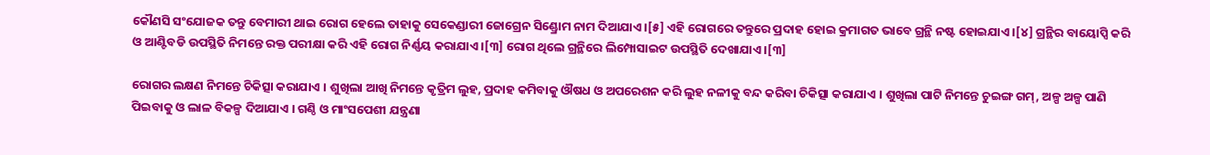କୌଣସି ସଂଯୋଜକ ତନ୍ତୁ ବେମାରୀ ଥାଇ ରୋଗ ହେଲେ ତାହାକୁ ସେକେଣ୍ଡାରୀ ଜୋଗ୍ରେନ ସିଣ୍ଡ୍ରୋମ ନାମ ଦିଆଯାଏ ।[୫] ଏହି ରୋଗରେ ତନ୍ତୁରେ ପ୍ରଦାହ ହୋଇ କ୍ରମାଗତ ଭାବେ ଗ୍ରନ୍ଥି ନଷ୍ଟ ହୋଇଯାଏ ।[୪] ଗ୍ରନ୍ଥିର ବାୟୋପ୍ସି କରି ଓ ଆଣ୍ଟିବଡି ଉପସ୍ଥିତି ନିମନ୍ତେ ରକ୍ତ ପରୀକ୍ଷା କରି ଏହି ରୋଗ ନିର୍ଣ୍ଣୟ କରାଯାଏ ।[୩] ରୋଗ ଥିଲେ ଗ୍ରନ୍ଥିରେ ଲିମ୍ପୋସାଇଟ ଉପସ୍ଥିତି ଦେଖାଯାଏ ।[୩]

ରୋଗର ଲକ୍ଷଣ ନିମନ୍ତେ ଚିକିତ୍ସା କରାଯାଏ । ଶୁଖିଲା ଆଖି ନିମନ୍ତେ କୃତ୍ରିମ ଲୁହ, ପ୍ରଦାହ କମିବାକୁ ଔଷଧ ଓ ଅପରେଶନ କରି ଲୁହ ନଳୀକୁ ବନ୍ଦ କରିବା ଚିକିତ୍ସା କରାଯାଏ । ଶୁଖିଲା ପାଟି ନିମନ୍ତେ ଚୁଇଙ୍ଗ ଗମ୍, ଅଳ୍ପ ଅଳ୍ପ ପାଣି ପିଇବାକୁ ଓ ଲାଳ ବିକଳ୍ପ ଦିଆଯାଏ । ଗଣ୍ଠି ଓ ମାଂସପେଶୀ ଯନ୍ତ୍ରଣା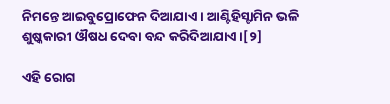ନିମନ୍ତେ ଆଇବୁପ୍ରୋଫେନ ଦିଆଯାଏ । ଆଣ୍ଟିହିସ୍ଟାମିନ ଭଳି ଶୁଷ୍କ‌କାରୀ ଔଷଧ ଦେବା ବନ୍ଦ କରିଦିଆଯାଏ ।[୨]

ଏହି ରୋଗ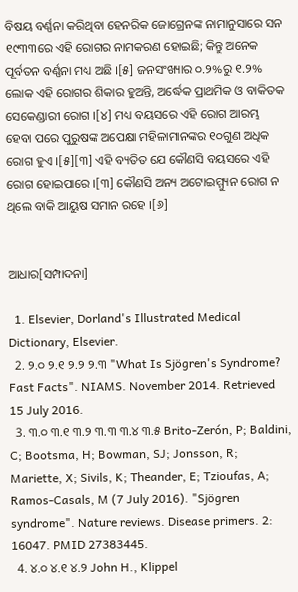ବିଷୟ ବର୍ଣ୍ଣନା କରିଥିବା ହେନରିକ ଜୋଗ୍ରେନଙ୍କ ନାମାନୁସାରେ ସନ ୧୯୩୩ରେ ଏହି ରୋଗର ନାମକରଣ ହୋଇଛି; କିନ୍ତୁ ଅନେକ ପୂର୍ବତନ ବର୍ଣ୍ଣନା ମଧ୍ୟ ଅଛି ।[୫] ଜନସଂଖ୍ୟାର ୦.୨%ରୁ ୧.୨% ଲୋକ ଏହି ରୋଗର ଶିକାର ହୁଅନ୍ତି, ଅର୍ଦ୍ଧେକ ପ୍ରାଥମିକ ଓ ବାକିତକ ସେକେଣ୍ଡାରୀ ରୋଗ ।[୪] ମଧ୍ୟ ବୟସରେ ଏହି ରୋଗ ଆରମ୍ଭ ହେବା ପରେ ପୁରୁଷଙ୍କ ଅପେକ୍ଷା ମହିଳାମାନଙ୍କର ୧୦ଗୁଣ ଅଧିକ ରୋଗ ହୁଏ ।[୫][୩] ଏହି ବ୍ୟତିତ ଯେ କୌଣସି ବୟସରେ ଏହି ରୋଗ ହୋଇପାରେ ।[୩] କୌଣସି ଅନ୍ୟ ଅଟୋଇମ୍ମ୍ୟୁନ ରୋଗ ନ ଥିଲେ ବାକି ଆୟୁଷ ସମାନ ରହେ ।[୬]


ଆଧାର[ସମ୍ପାଦନା]

  1. Elsevier, Dorland's Illustrated Medical Dictionary, Elsevier.
  2. ୨.୦ ୨.୧ ୨.୨ ୨.୩ "What Is Sjögren's Syndrome? Fast Facts". NIAMS. November 2014. Retrieved 15 July 2016.
  3. ୩.୦ ୩.୧ ୩.୨ ୩.୩ ୩.୪ ୩.୫ Brito-Zerón, P; Baldini, C; Bootsma, H; Bowman, SJ; Jonsson, R; Mariette, X; Sivils, K; Theander, E; Tzioufas, A; Ramos-Casals, M (7 July 2016). "Sjögren syndrome". Nature reviews. Disease primers. 2: 16047. PMID 27383445.
  4. ୪.୦ ୪.୧ ୪.୨ John H., Klippel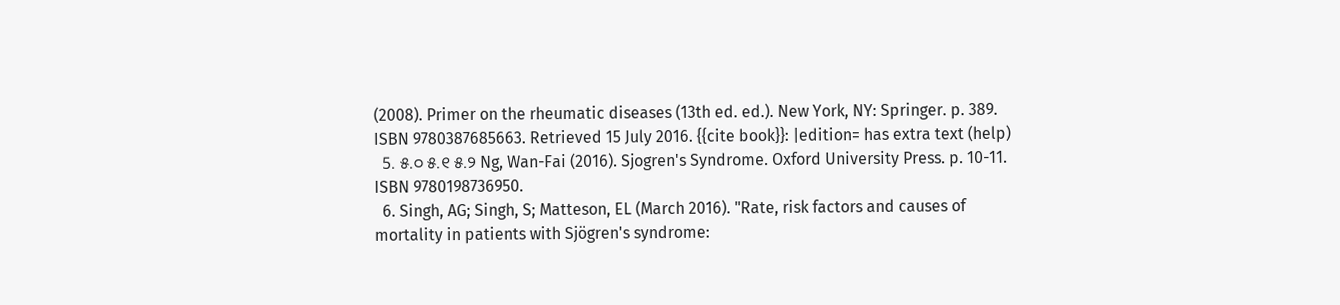(2008). Primer on the rheumatic diseases (13th ed. ed.). New York, NY: Springer. p. 389. ISBN 9780387685663. Retrieved 15 July 2016. {{cite book}}: |edition= has extra text (help)
  5. ୫.୦ ୫.୧ ୫.୨ Ng, Wan-Fai (2016). Sjogren's Syndrome. Oxford University Press. p. 10-11. ISBN 9780198736950.
  6. Singh, AG; Singh, S; Matteson, EL (March 2016). "Rate, risk factors and causes of mortality in patients with Sjögren's syndrome: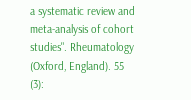a systematic review and meta-analysis of cohort studies". Rheumatology (Oxford, England). 55 (3):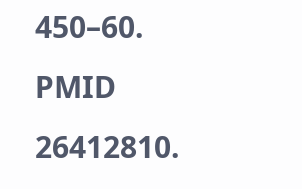450–60. PMID 26412810.